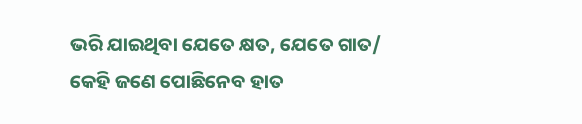ଭରି ଯାଇଥିବା ଯେତେ କ୍ଷତ, ଯେତେ ଗାତ/ କେହି ଜଣେ ପୋଛିନେବ ହାତ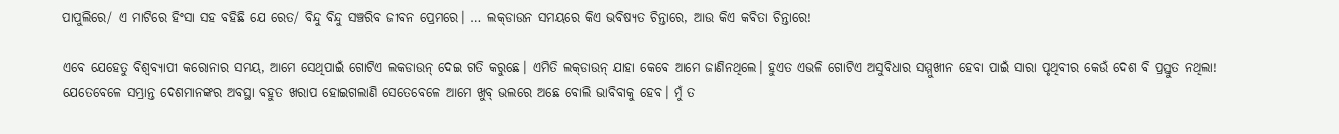ପାପୁଲିରେ/ ଏ ମାଟିରେ ହିଂସା ସହ ବହିଛି ଯେ ରେତ/ ବିନ୍ଦୁ ବିନ୍ଦୁ ସଞ୍ଚରିବ ଜୀବନ ପ୍ରେମରେ। … ଲକ୍‌ଡାଉନ ସମୟରେ କିଏ ଭବିଷ୍ୟତ ଚିନ୍ତାରେ, ଆଉ କିଏ କବିତା ଚିନ୍ତାରେ!

ଏବେ ଯେହେତୁ ବିଶ୍ଵବ୍ୟାପୀ କରୋନାର ସମୟ, ଆମେ ସେଥିପାଇଁ ଗୋଟିଏ ଲକଡାଉନ୍ ଦେଇ ଗତି କରୁଛେ। ଏମିତି ଲକ୍‌ଡାଉନ୍ ଯାହା କେବେ ଆମେ ଜାଣିନଥିଲେ। ହୁଏତ ଏଭଳି ଗୋଟିଏ ଅସୁବିଧାର ସମ୍ମୁଖୀନ ହେବା ପାଇଁ ସାରା ପୃଥିବୀର କେଉଁ ଦେଶ ବି ପ୍ରସ୍ତୁତ ନଥିଲା! ଯେତେବେଳେ ସମ୍ଭ୍ରାନ୍ତ ଦେଶମାନଙ୍କର ଅବସ୍ଥା ବହୁତ ଖରାପ ହୋଇଗଲାଣି ସେତେବେଳେ ଆମେ ଖୁବ୍ ଭଲରେ ଅଛେ ବୋଲି ଭାବିବାକୁ ହେବ। ମୁଁ ତ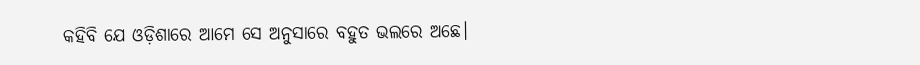କହିବି ଯେ ଓଡ଼ିଶାରେ ଆମେ ସେ ଅନୁସାରେ ବହୁତ ଭଲରେ ଅଛେ।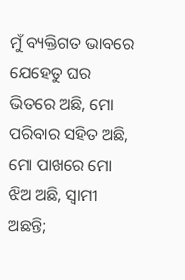ମୁଁ ବ୍ୟକ୍ତିଗତ ଭାବରେ ଯେହେତୁ ଘର ଭିତରେ ଅଛି, ମୋ ପରିବାର ସହିତ ଅଛି, ମୋ ପାଖରେ ମୋ ଝିଅ ଅଛି, ସ୍ଵାମୀ ଅଛନ୍ତି;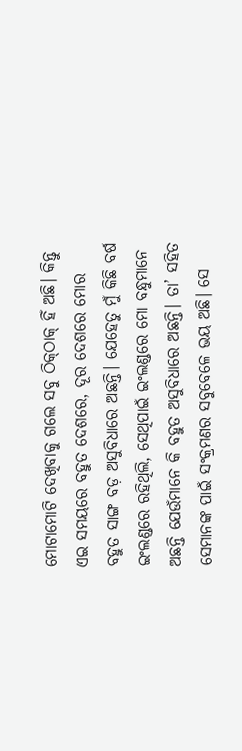ମୋଟାମୋଟି ଦେଖିବାକୁ ଗଲେ ସବୁ ଠିକ୍‌ଠାକ୍ ହିଁ ଅଛି। କିନ୍ତୁ ଏଇ ସମୟରେ ବହୁତ ଦେଶରେ, ଦୂର ଦେଶରେ ମୋର ବହୁତ ସାଙ୍ଗ ବଡ଼ ଅସୁବିଧାରେ ଅଛନ୍ତି। ଯେହେତୁ ମୁଁ କିଛି ବର୍ଷ ଇଂଲଣ୍ଡରେ ରହିଥିଲି, ସେଥିପାଇଁ ଇଂଲଣ୍ଡରେ ମୋ ବନ୍ଧୁମାନେ ଅଛନ୍ତି ଯେଉଁମାନେ କି ବହୁତ ଅସୁବିଧାରେ ଅଛନ୍ତି। ତା’ ସହିତ ସେମାନଙ୍କ ପାଇଁ ସଂକ୍ରମଣର ସବୁବେଳେ ଭୟ ଅଛି। ସେ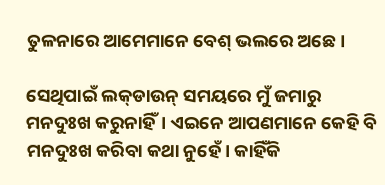ତୁଳନାରେ ଆମେମାନେ ବେଶ୍ ଭଲରେ ଅଛେ।

ସେଥିପାଇଁ ଲକ୍‌ଡାଉନ୍ ସମୟରେ ମୁଁ ଜମାରୁ ମନଦୁଃଖ କରୁନାହିଁ। ଏଇନେ ଆପଣମାନେ କେହି ବି ମନଦୁଃଖ କରିବା କଥା ନୁହେଁ। କାହିଁକି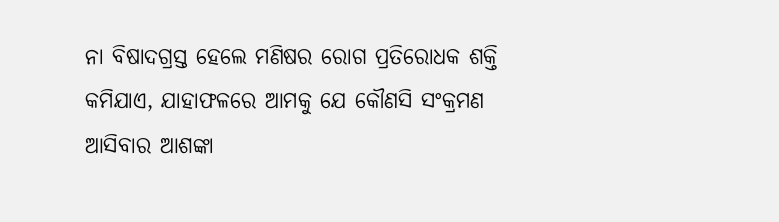ନା ବିଷାଦଗ୍ରସ୍ତ ହେଲେ ମଣିଷର ରୋଗ ପ୍ରତିରୋଧକ ଶକ୍ତି କମିଯାଏ, ଯାହାଫଳରେ ଆମକୁ ଯେ କୌଣସି ସଂକ୍ରମଣ ଆସିବାର ଆଶଙ୍କା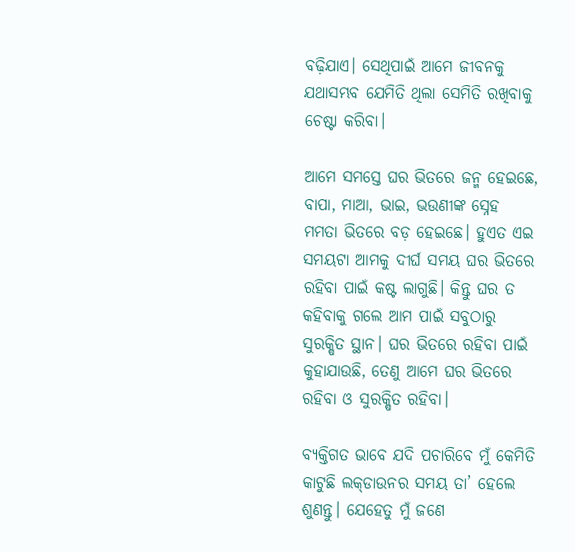ବଢ଼ିଯାଏ। ସେଥିପାଇଁ ଆମେ ଜୀବନକୁ ଯଥାସମ୍ଭବ ଯେମିତି ଥିଲା ସେମିତି ରଖିବାକୁ ଚେଷ୍ଟା କରିବା।

ଆମେ ସମସ୍ତେ ଘର ଭିତରେ ଜନ୍ମ ହେଇଛେ, ବାପା, ମାଆ, ଭାଇ, ଭଉଣୀଙ୍କ ସ୍ନେହ ମମତା ଭିତରେ ବଡ଼ ହେଇଛେ। ହୁଏତ ଏଇ ସମୟଟା ଆମକୁ ଦୀର୍ଘ ସମୟ ଘର ଭିତରେ ରହିବା ପାଇଁ କଷ୍ଟ ଲାଗୁଛି। କିନ୍ତୁ ଘର ତ କହିବାକୁ ଗଲେ ଆମ ପାଇଁ ସବୁଠାରୁ ସୁରକ୍ଷିତ ସ୍ଥାନ। ଘର ଭିତରେ ରହିବା ପାଇଁ କୁହାଯାଉଛି, ତେଣୁ ଆମେ ଘର ଭିତରେ ରହିବା ଓ ସୁରକ୍ଷିତ ରହିବା।

ବ୍ୟକ୍ତିଗତ ଭାବେ ଯଦି ପଚାରିବେ ମୁଁ କେମିତି କାଟୁଛି ଲକ୍‌ଡାଉନର ସମୟ ତା’ ହେଲେ ଶୁଣନ୍ତୁ। ଯେହେତୁ ମୁଁ ଜଣେ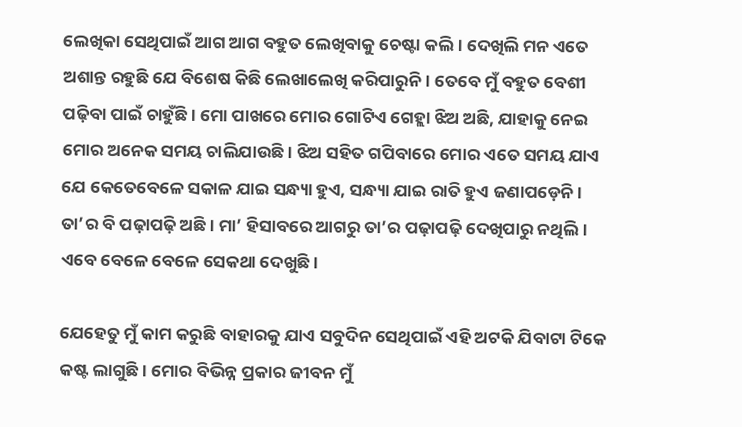ଲେଖିକା ସେଥିପାଇଁ ଆଗ ଆଗ ବହୁତ ଲେଖିବାକୁ ଚେଷ୍ଟା କଲି। ଦେଖିଲି ମନ ଏତେ ଅଶାନ୍ତ ରହୁଛି ଯେ ବିଶେଷ କିଛି ଲେଖାଲେଖି କରିପାରୁନି। ତେବେ ମୁଁ ବହୁତ ବେଶୀ ପଢ଼ିବା ପାଇଁ ଚାହୁଁଛି। ମୋ ପାଖରେ ମୋର ଗୋଟିଏ ଗେହ୍ଲା ଝିଅ ଅଛି, ଯାହାକୁ ନେଇ ମୋର ଅନେକ ସମୟ ଚାଲିଯାଉଛି। ଝିଅ ସହିତ ଗପିବାରେ ମୋର ଏତେ ସମୟ ଯାଏ ଯେ କେତେବେଳେ ସକାଳ ଯାଇ ସନ୍ଧ୍ୟା ହୁଏ, ସନ୍ଧ୍ୟା ଯାଇ ରାତି ହୁଏ ଜଣାପଡ଼େନି। ତା’ର ବି ପଢ଼ାପଢ଼ି ଅଛି। ମା’ ହିସାବରେ ଆଗରୁ ତା’ର ପଢ଼ାପଢ଼ି ଦେଖିପାରୁ ନଥିଲି। ଏବେ ବେଳେ ବେଳେ ସେକଥା ଦେଖୁଛି।

ଯେହେତୁ ମୁଁ କାମ କରୁଛି ବାହାରକୁ ଯାଏ ସବୁଦିନ ସେଥିପାଇଁ ଏହି ଅଟକି ଯିବାଟା ଟିକେ କଷ୍ଟ ଲାଗୁଛି। ମୋର ବିଭିନ୍ନ ପ୍ରକାର ଜୀବନ ମୁଁ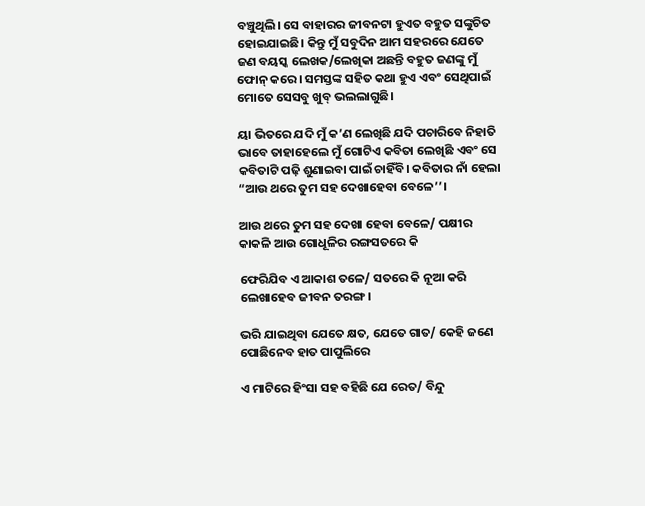ବଞ୍ଚୁଥିଲି। ସେ ବାହାରର ଜୀବନଟା ହୁଏତ ବହୁତ ସଙ୍କୁଚିତ ହୋଇଯାଇଛି। କିନ୍ତୁ ମୁଁ ସବୁଦିନ ଆମ ସହରରେ ଯେତେ ଜଣ ବୟସ୍କ ଲେଖକ/ଲେଖିକା ଅଛନ୍ତି ବହୁତ ଜଣଙ୍କୁ ମୁଁ ଫୋନ୍ କରେ। ସମସ୍ତଙ୍କ ସହିତ କଥା ହୁଏ ଏବଂ ସେଥିପାଇଁ ମୋତେ ସେସବୁ ଖୁବ୍ ଭଲଲାଗୁଛି।

ୟା ଭିତରେ ଯଦି ମୁଁ କ’ଣ ଲେଖିଛି ଯଦି ପଚାରିବେ ନିହାତି ଭାବେ ତାହାହେଲେ ମୁଁ ଗୋଟିଏ କବିତା ଲେଖିଛି ଏବଂ ସେ କବିତାଟି ପଢ଼ି ଶୁଣାଇବା ପାଇଁ ଚାହିଁବି। କବିତାର ନାଁ ହେଲା “ଆଉ ଥରେ ତୁମ ସହ ଦେଖାହେବା ବେଳେ’’।

ଆଉ ଥରେ ତୁମ ସହ ଦେଖା ହେବା ବେଳେ/ ପକ୍ଷୀର କାକଳି ଆଉ ଗୋଧୂଳିର ରଙ୍ଗସତରେ କି

ଫେରିଯିବ ଏ ଆକାଶ ତଳେ/ ସତରେ କି ନୂଆ କରି ଲେଖାହେବ ଜୀବନ ତରଙ୍ଗ।

ଭରି ଯାଇଥିବା ଯେତେ କ୍ଷତ, ଯେତେ ଗାତ/ କେହି ଜଣେ ପୋଛିନେବ ହାତ ପାପୁଲିରେ

ଏ ମାଟିରେ ହିଂସା ସହ ବହିଛି ଯେ ରେତ/ ବିନ୍ଦୁ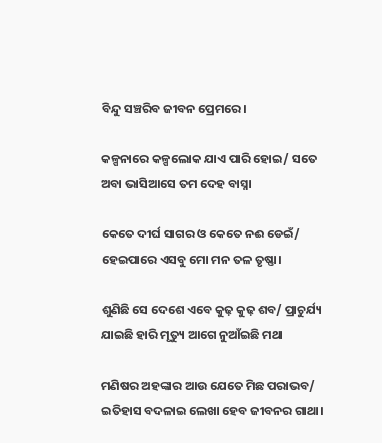ବିନ୍ଦୁ ସଞ୍ଚରିବ ଜୀବନ ପ୍ରେମରେ।

କଳ୍ପନାରେ କଳ୍ପଲୋକ ଯାଏ ପାରି ହୋଇ/ ସତେ ଅବା ଭାସିଆସେ ତମ ଦେହ ବାସ୍ନା

କେତେ ଦୀର୍ଘ ସାଗର ଓ କେତେ ନଈ ଡେଇଁ/ ହେଇପାରେ ଏସବୁ ମୋ ମନ ତଳ ତୃଷ୍ଣା।

ଶୁଣିଛି ସେ ଦେଶେ ଏବେ କୁଢ଼ କୁଢ଼ ଶବ/ ପ୍ରାଚୁର୍ଯ୍ୟ ଯାଇଛି ହାରି ମୃତ୍ୟୁ ଆଗେ ନୁଆଁଇଛି ମଥା

ମଣିଷର ଅହଙ୍କାର ଆଉ ଯେତେ ମିଛ ପରାଭବ/ ଇତିହାସ ବଦଳାଇ ଲେଖା ହେବ ଜୀବନର ଗାଥା।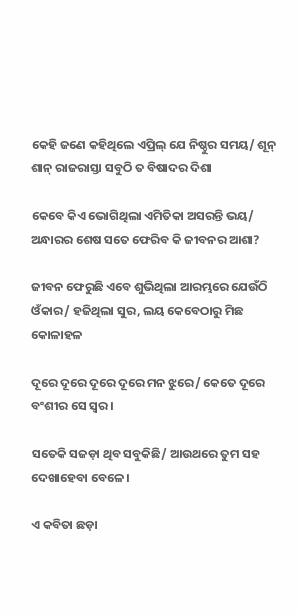କେହି ଜଣେ କହିଥିଲେ ଏପ୍ରିଲ୍ ଯେ ନିଷ୍ଠୁର ସମୟ/ ଶୂନ୍ ଶାନ୍ ରାଜରାସ୍ତା ସବୁଠି ତ ବିଷାଦର ଦିଶା

କେବେ କିଏ ଭୋଗିଥିଲା ଏମିତିକା ଅସରନ୍ତି ଭୟ/ ଅନ୍ଧାରର ଶେଷ ସତେ ଫେରିବ କି ଜୀବନର ଆଶା?

ଜୀବନ ଫେରୁଛି ଏବେ ଶୁଭିଥିଲା ଆରମ୍ଭରେ ଯେଉଁଠି ଓଁକାର/ ହଜିଥିଲା ସୁର, ଲୟ କେବେଠାରୁ ମିଛ କୋଳାହଳ

ଦୂରେ ଦୂରେ ଦୂରେ ଦୂରେ ମନ ଝୁରେ/ କେତେ ଦୂରେ ବଂଶୀର ସେ ସ୍ଵର।

ସତେକି ସଜଡ଼ା ଥିବ ସବୁକିଛି/ ଆଉଥରେ ତୁମ ସହ ଦେଖାହେବା ବେଳେ।

ଏ କବିତା ଛଡ଼ା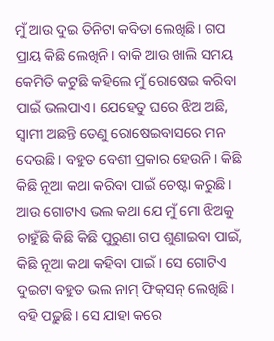ମୁଁ ଆଉ ଦୁଇ ତିନିଟା କବିତା ଲେଖିଛି। ଗପ ପ୍ରାୟ କିଛି ଲେଖିନି। ବାକି ଆଉ ଖାଲି ସମୟ କେମିତି କଟୁଛି କହିଲେ ମୁଁ ରୋଷେଇ କରିବା ପାଇଁ ଭଲପାଏ। ଯେହେତୁ ଘରେ ଝିଅ ଅଛି, ସ୍ଵାମୀ ଅଛନ୍ତି ତେଣୁ ରୋଷେଇବାସରେ ମନ ଦେଉଛି। ବହୁତ ବେଶୀ ପ୍ରକାର ହେଉନି। କିଛି କିଛି ନୂଆ କଥା କରିବା ପାଇଁ ଚେଷ୍ଟା କରୁଛି। ଆଉ ଗୋଟାଏ ଭଲ କଥା ଯେ ମୁଁ ମୋ ଝିଅକୁ ଚାହୁଁଛି କିଛି କିଛି ପୁରୁଣା ଗପ ଶୁଣାଇବା ପାଇଁ,  କିଛି ନୂଆ କଥା କହିବା ପାଇଁ । ସେ ଗୋଟିଏ ଦୁଇଟା ବହୁତ ଭଲ ନାମ୍‌ ଫିକ୍‌ସନ୍‌ ଲେଖିଛି। ବହି ପଢ଼ୁଛି। ସେ ଯାହା କରେ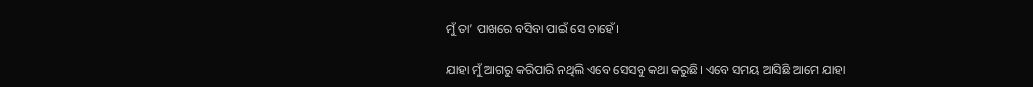ମୁଁ ତା’ ପାଖରେ ବସିବା ପାଇଁ ସେ ଚାହେଁ।

ଯାହା ମୁଁ ଆଗରୁ କରିପାରି ନଥିଲି ଏବେ ସେସବୁ କଥା କରୁଛି। ଏବେ ସମୟ ଆସିଛି ଆମେ ଯାହା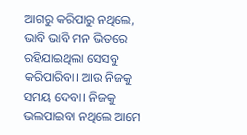ଆଗରୁ କରିପାରୁ ନଥିଲେ,  ଭାବି ଭାବି ମନ ଭିତରେ ରହିଯାଇଥିଲା ସେସବୁ କରିପାରିବା। ଆଉ ନିଜକୁ ସମୟ ଦେବା। ନିଜକୁ ଭଲପାଇବା ନଥିଲେ ଆମେ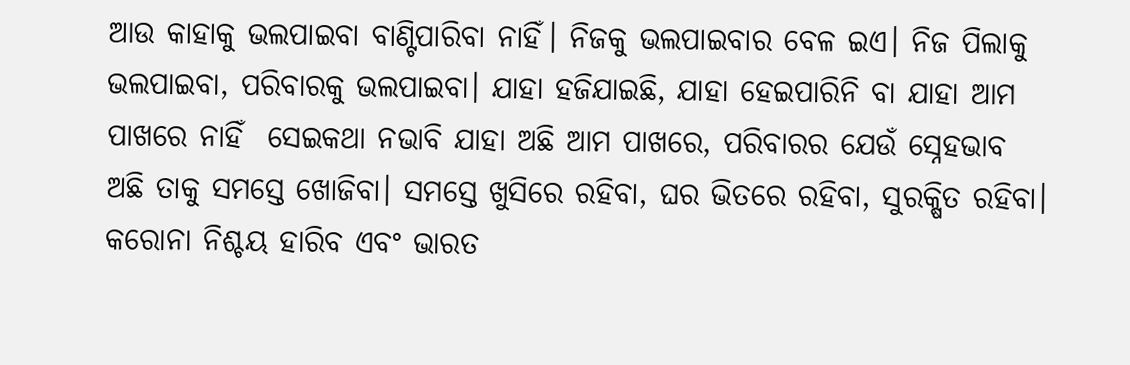ଆଉ କାହାକୁ ଭଲପାଇବା ବାଣ୍ଟିପାରିବା ନାହିଁ। ନିଜକୁ ଭଲପାଇବାର ବେଳ ଇଏ। ନିଜ ପିଲାକୁ ଭଲପାଇବା, ପରିବାରକୁ ଭଲପାଇବା। ଯାହା ହଜିଯାଇଛି, ଯାହା ହେଇପାରିନି ବା ଯାହା ଆମ ପାଖରେ ନାହିଁ  ସେଇକଥା ନଭାବି ଯାହା ଅଛି ଆମ ପାଖରେ, ପରିବାରର ଯେଉଁ ସ୍ନେହଭାବ ଅଛି ତାକୁ ସମସ୍ତେ ଖୋଜିବା। ସମସ୍ତେ ଖୁସିରେ ରହିବା, ଘର ଭିତରେ ରହିବା, ସୁରକ୍ଷିତ ରହିବା। କରୋନା ନିଶ୍ଚୟ ହାରିବ ଏବଂ ଭାରତ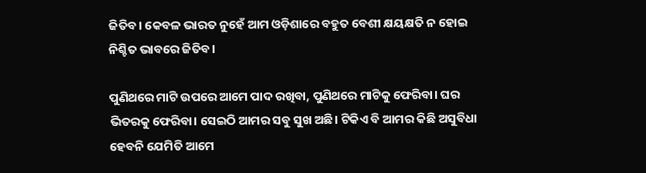ଜିତିବ। କେବଳ ଭାରତ ନୁହେଁ ଆମ ଓଡ଼ିଶାରେ ବହୁତ ବେଶୀ କ୍ଷୟକ୍ଷତି ନ ହୋଇ ନିଶ୍ଚିତ ଭାବରେ ଜିତିବ।

ପୁଣିଥରେ ମାଟି ଉପରେ ଆମେ ପାଦ ରଖିବା, ପୁଣିଥରେ ମାଟିକୁ ଫେରିବା। ଘର ଭିତରକୁ ଫେରିବା। ସେଇଠି ଆମର ସବୁ ସୁଖ ଅଛି। ଟିକିଏ ବି ଆମର କିଛି ଅସୁବିଧା ହେବନି ଯେମିତି ଆମେ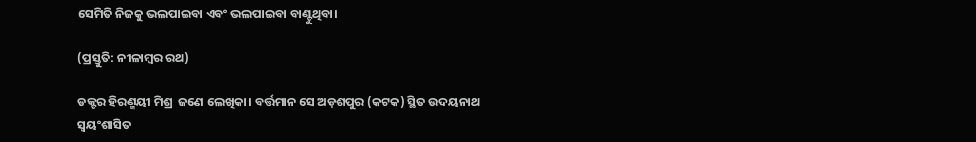ସେମିତି ନିଜକୁ ଭଲପାଇବା ଏବଂ ଭଲପାଇବା ବାଣ୍ଟୁଥିବା।

(ପ୍ରସ୍ତୁତି: ନୀଳାମ୍ବର ରଥ)

ଡକ୍ଟର ହିରଣ୍ମୟୀ ମିଶ୍ର  ଜଣେ ଲେଖିକା। ବର୍ତ୍ତମାନ ସେ ଅଡ଼ଶପୁର (କଟକ) ସ୍ଥିତ ଉଦୟନାଥ ସ୍ୱୟଂଶାସିତ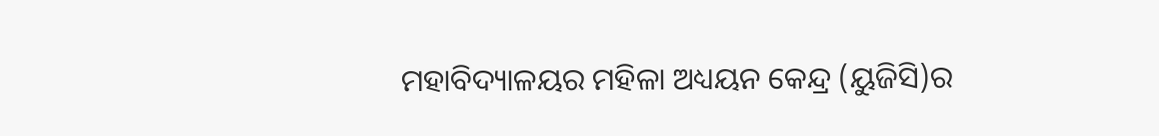ମହାବିଦ୍ୟାଳୟର ମହିଳା ଅଧ୍ୟୟନ କେନ୍ଦ୍ର (ୟୁଜିସି)ର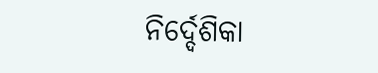ନିର୍ଦ୍ଦେଶିକା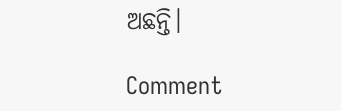ଅଛନ୍ତି।

Comment